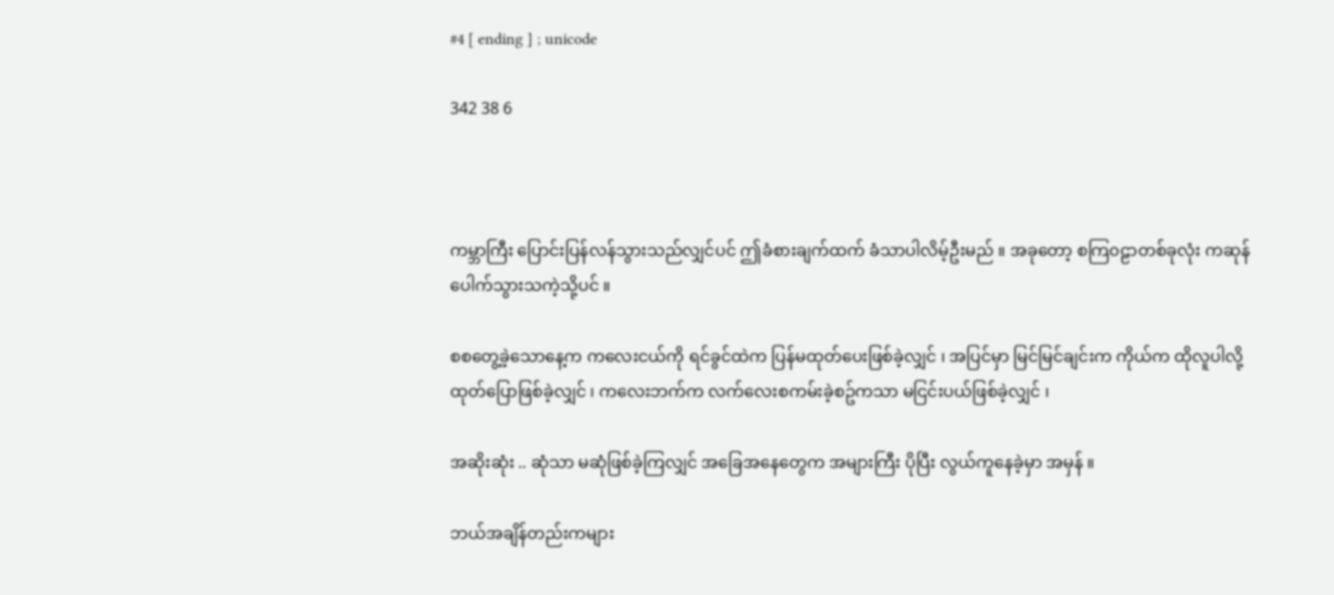#4 [ ending ] ; unicode

342 38 6



ကမ္ဘာကြီး ပြောင်းပြန်လန်သွားသည်လျှင်ပင် ဤခံစားချက်ထက် ခံသာပါလိမ့်ဦးမည် ။ အခုတော့ စကြ၀ဠာတစ်ခုလုံး ကဆုန်ပေါက်သွားသကဲ့သို့ပင် ။

စစတွေ့ခဲ့သောနေ့က ကလေးငယ်ကို ရင်ခွင်ထဲက ပြန်မထုတ်ပေးဖြစ်ခဲ့လျှင် ၊ အပြင်မှာ မြင်မြင်ချင်းက ကိုယ်က ထိုလူပါလို့ ထုတ်ပြောဖြစ်ခဲ့လျှင် ၊ ကလေးဘက်က လက်လေးစကမ်းခဲ့စဥ်ကသာ မငြင်းပယ်ဖြစ်ခဲ့လျှင် ၊

အဆိုးဆုံး .. ဆုံသာ မဆုံဖြစ်ခဲ့ကြလျှင် အခြေအနေတွေက အများကြီး ပိုပြီး လွယ်ကူနေခဲ့မှာ အမှန် ။

ဘယ်အချိန်တည်းကများ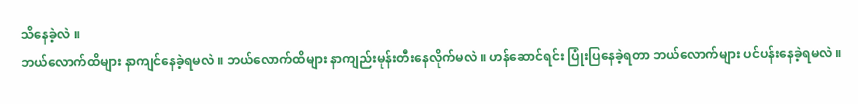သိနေခဲ့လဲ ။
ဘယ်လောက်ထိများ နာကျင်နေခဲ့ရမလဲ ။ ဘယ်လောက်ထိများ နာကျည်းမုန်းတီးနေလိုက်မလဲ ။ ဟန်ဆောင်ရင်း ပြုံးပြနေခဲ့ရတာ ဘယ်လောက်များ ပင်ပန်းနေခဲ့ရမလဲ ။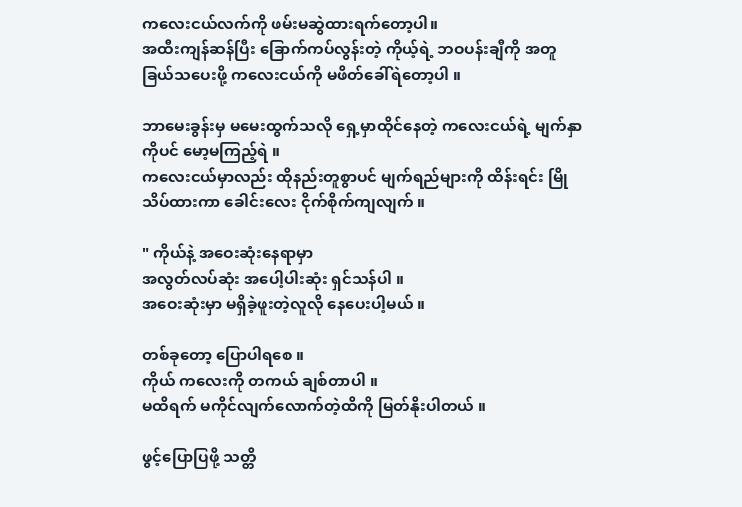ကလေးငယ်လက်ကို ဖမ်းမဆွဲထားရက်တော့ပါ။
အထီးကျန်ဆန်ပြီး ခြောက်ကပ်လွန်းတဲ့ ကိုယ့်ရဲ့ ဘဝပန်းချီကို အတူ ခြယ်သပေးဖို့ ကလေးငယ်ကို မဖိတ်ခေါ်ရဲတော့ပါ ။

ဘာမေးခွန်းမှ မမေးထွက်သလို ရှေ့မှာထိုင်နေတဲ့ ကလေးငယ်ရဲ့ မျက်နှာကိုပင် မော့မကြည့်ရဲ ။
ကလေးငယ်မှာလည်း ထိုနည်းတူစွာပင် မျက်ရည်များကို ထိန်းရင်း မြိုသိပ်ထားကာ ခေါင်းလေး ငိုက်စိုက်ကျလျက် ။

" ကိုယ်နဲ့ အဝေးဆုံးနေရာမှာ
အလွတ်လပ်ဆုံး အပေါ့ပါးဆုံး ရှင်သန်ပါ ။
အဝေးဆုံးမှာ မရှိခဲ့ဖူးတဲ့လူလို နေပေးပါ့မယ် ။

တစ်ခုတော့ ပြောပါရစေ ။
ကိုယ် ကလေးကို တကယ် ချစ်တာပါ ။
မထိရက် မကိုင်လျက်လောက်တဲ့ထိကို မြတ်နိုးပါတယ် ။

ဖွင့်ပြောပြဖို့ သတ္တိ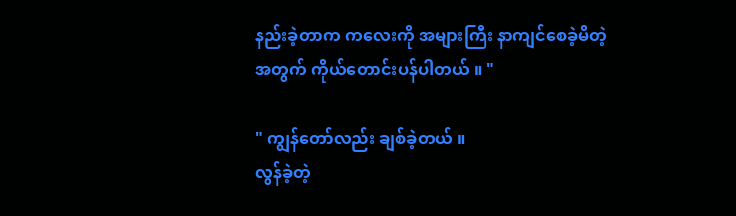နည်းခဲ့တာက ကလေးကို အများကြီး နာကျင်စေခဲ့မိတဲ့ အတွက် ကိုယ်တောင်းပန်ပါတယ် ။ "

" ကျွန်တော်လည်း ချစ်ခဲ့တယ် ။
လွန်ခဲ့တဲ့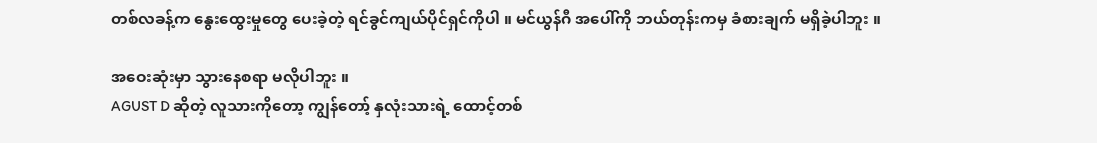တစ်လခန့်က နွေးထွေးမှုတွေ ပေးခဲ့တဲ့ ရင်ခွင်ကျယ်ပိုင်ရှင်ကိုပါ ။ မင်ယွန်ဂီ အပေါ်ကို ဘယ်တုန်းကမှ ခံစားချက် မရှိခဲ့ပါဘူး ။

အဝေးဆုံးမှာ သွားနေစရာ မလိုပါဘူး ။
AGUST D ဆိုတဲ့ လူသားကိုတော့ ကျွန်တော့် နှလုံးသားရဲ့ ထောင့်တစ်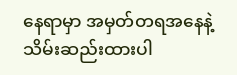နေရာမှာ အမှတ်တရအနေနဲ့ သိမ်းဆည်းထားပါ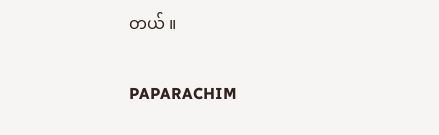တယ် ။

PAPARACHIM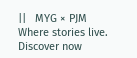||   MYG × PJM  Where stories live. Discover now